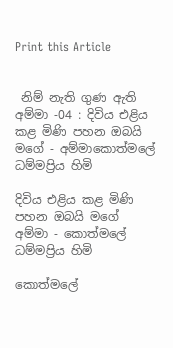Print this Article


 නිම් නැති ගුණ ඇති අම්මා -04 : දිවිය එළිය කළ මිණි පහන ඔබයි මගේ - අම්මාකොත්මලේ ධම්මප්‍රිය හිමි

දිවිය එළිය කළ මිණි පහන ඔබයි මගේ අම්මා - කොත්මලේ ධම්මප්‍රිය හිමි

කොත්මලේ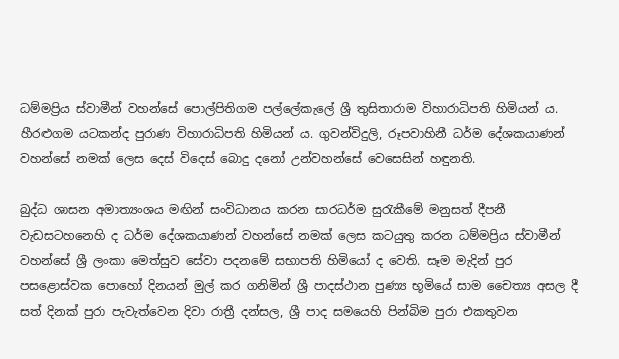ධම්මප්‍රිය ස්වාමීන් වහන්සේ පොල්පිතිගම පල්ලේකැලේ ශ්‍රී තුසිතාරාම විහාරාධිපති හිමියන් ය. හීරළුගම යටකන්ද පුරාණ විහාරාධිපති හිමියන් ය. ගුවන්විදුලි, රූපවාහිනී ධර්ම දේශකයාණන් වහන්සේ නමක් ලෙස දෙස් විදෙස් බොදු දනෝ උන්වහන්සේ වෙසෙසින් හඳුනති.

බුද්ධ ශාසන අමාත්‍යංශය මඟින් සංවිධානය කරන සාරධර්ම සුරැකීමේ මනුසත් දීපනී වැඩසටහනෙහි ද ධර්ම දේශකයාණන් වහන්සේ නමක් ලෙස කටයුතු කරන ධම්මප්‍රිය ස්වාමීන් වහන්සේ ශ්‍රී ලංකා මෙත්සුව සේවා පදනමේ සභාපති හිමියෝ ද වෙති. සෑම මැදින් පුර පසළොස්වක පොහෝ දිනයන් මුල් කර ගනිමින් ශ්‍රී පාදස්ථාන පුණ්‍ය භූමියේ සාම චෛත්‍ය අසල දී සත් දිනක් පුරා පැවැත්වෙන දිවා රාත්‍රී දන්සල, ශ්‍රී පාද සමයෙහි පින්බිම පුරා එකතුවන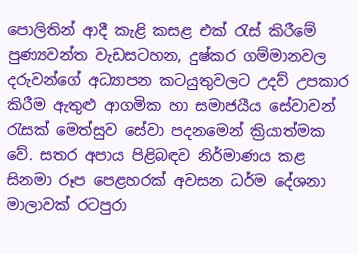පොලිතින් ආදී කැළි කසළ එක් රැස් කිරීමේ පුණ්‍යවන්ත වැඩසටහන, දුෂ්කර ගම්මානවල දරුවන්ගේ අධ්‍යාපන කටයුතුවලට උදව් උපකාර කිරීම ඇතුළු ආගමික හා සමාජයීය සේවාවන් රැසක් මෙත්සුව සේවා පදනමෙන් ක්‍රියාත්මක වේ. සතර අපාය පිළිබඳව නිර්මාණය කළ සිනමා රූප පෙළහරක් අවසන ධර්ම දේශනා මාලාවක් රටපුරා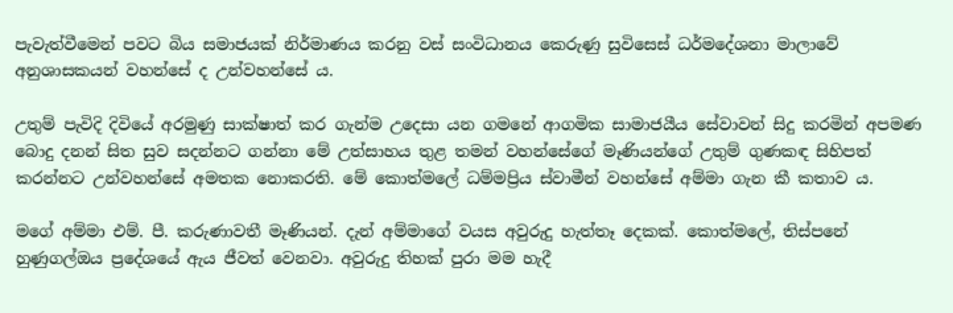පැවැත්වීමෙන් පවට බිය සමාජයක් නිර්මාණය කරනු වස් සංවිධානය කෙරුණු සුවිසෙස් ධර්මදේශනා මාලාවේ අනුශාසකයන් වහන්සේ ද උන්වහන්සේ ය.

උතුම් පැවිදි දිවියේ අරමුණු සාක්ෂාත් කර ගැන්ම උදෙසා යන ගමනේ ආගමික සාමාජයීය සේවාවන් සිදු කරමින් අපමණ බොදු දනන් සිත සුව සදන්නට ගන්නා මේ උත්සාහය තුළ තමන් වහන්සේගේ මෑණියන්ගේ උතුම් ගුණකඳ සිහිපත් කරන්නට උන්වහන්සේ අමතක නොකරති. මේ කොත්මලේ ධම්මප්‍රිය ස්වාමීන් වහන්සේ අම්මා ගැන කී කතාව ය.

මගේ අම්මා එම්. පී. කරුණාවතී මෑණියන්. දැන් අම්මාගේ වයස අවුරුදු හැත්තෑ දෙකක්. කොත්මලේ, තිස්පනේ හුණුගල්ඔය ප්‍රදේශයේ ඇය ජීවත් වෙනවා. අවුරුදු තිහක් පුරා මම හැදී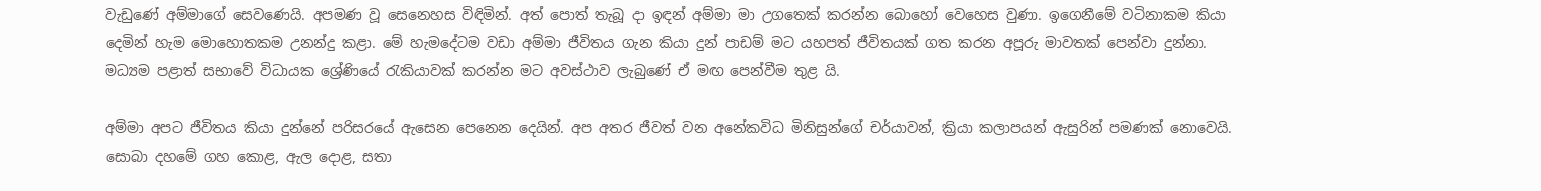වැඩුණේ අම්මාගේ සෙවණෙයි. අපමණ වූ සෙනෙහස විඳිමින්. අත් පොත් තැබූ දා ඉඳන් අම්මා මා උගතෙක් කරන්න බොහෝ වෙහෙස වුණා. ඉගෙනීමේ වටිනාකම කියා දෙමින් හැම මොහොතකම උනන්දු කළා. මේ හැමදේටම වඩා අම්මා ජීවිතය ගැන කියා දුන් පාඩම් මට යහපත් ජීවිතයක් ගත කරන අපූරු මාවතක් පෙන්වා දුන්නා. මධ්‍යම පළාත් සභාවේ විධායක ශ්‍රේණියේ රැකියාවක් කරන්න මට අවස්ථාව ලැබුණේ ඒ මඟ පෙන්වීම තුළ යි.

අම්මා අපට ජීවිතය කියා දුන්නේ පරිසරයේ ඇසෙන පෙනෙන දෙයින්. අප අතර ජීවත් වන අනේකවිධ මිනිසුන්ගේ චර්යාවන්, ක්‍රියා කලාපයන් ඇසුරින් පමණක් නොවෙයි. සොබා දහමේ ගහ කොළ, ඇල දොළ, සතා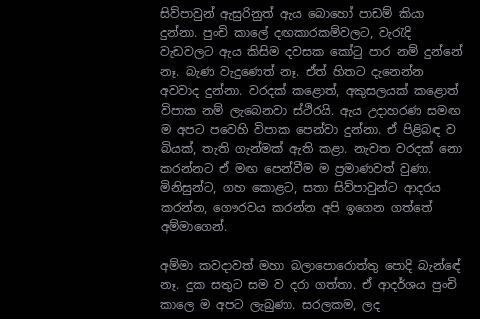සිව්පාවුන් ඇසුරිනුත් ඇය බොහෝ පාඩම් කියා දුන්නා. පුංචි කාලේ දඟකාරකම්වලට, වැරැදි වැඩවලට ඇය කිසිම දවසක කෝටු පාර නම් දුන්නේ නෑ. බැණ වැදුණෙත් නෑ. ඒත් හිතට දැනෙන්න අවවාද දුන්නා. වරදක් කළොත්, අකුසලයක් කළොත් විපාක නම් ලැබෙනවා ස්ථිරයි. ඇය උදාහරණ සමඟ ම අපට පවෙහි විපාක පෙන්වා දුන්නා. ඒ පිළිබඳ ව බියක්, තැති ගැන්මක් ඇති කළා. නැවත වරදක් නො කරන්නට ඒ මඟ පෙන්වීම ම ප්‍රමාණවත් වුණා. මිනිසුන්ට, ගහ කොළට, සතා සිව්පාවුන්ට ආදරය කරන්න, ගෞරවය කරන්න අපි ඉගෙන ගත්තේ අම්මාගෙන්.

අම්මා කවදාවත් මහා බලාපොරොත්තු පොදි බැන්ඳේ නෑ. දුක සතුට සම ව දරා ගත්තා. ඒ ආදර්ශය පුංචි කාලෙ ම අපට ලැබුණා. සරලකම, ලද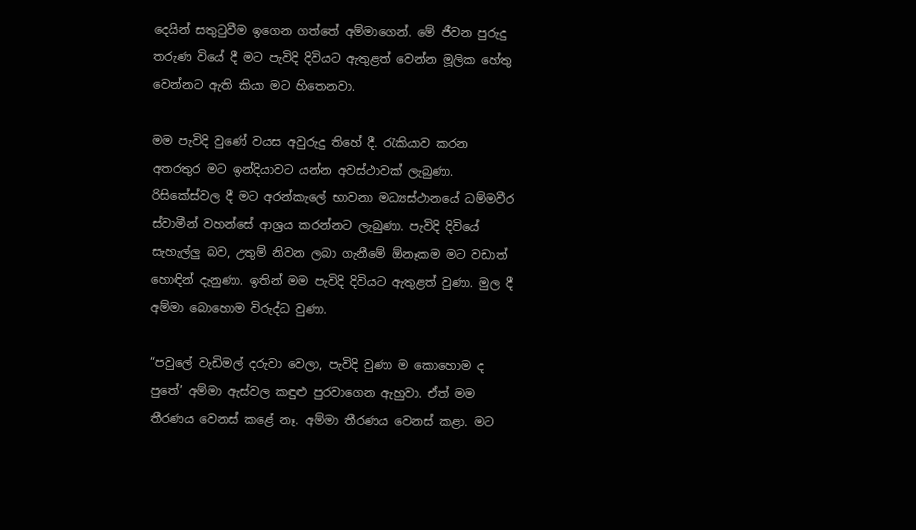දෙයින් සතුටුවීම ඉගෙන ගත්තේ අම්මාගෙන්. මේ ජීවන පුරුදු තරුණ වියේ දී මට පැවිදි දිවියට ඇතුළත් වෙන්න මූලික හේතු වෙන්නට ඇති කියා මට හිතෙනවා.

මම පැවිදි වුණේ වයස අවුරුදු තිහේ දී. රැකියාව කරන අතරතුර මට ඉන්දියාවට යන්න අවස්ථාවක් ලැබුණා. රිසිකේස්වල දී මට අරන්කැලේ භාවනා මධ්‍යස්ථානයේ ධම්මවීර ස්වාමීන් වහන්සේ ආශ්‍රය කරන්නට ලැබුණා. පැවිදි දිවියේ සැහැල්ලු බව, උතුම් නිවන ලබා ගැනීමේ ඕනෑකම මට වඩාත් හොඳින් දැනුණා. ඉතින් මම පැවිදි දිවියට ඇතුළත් වුණා. මුල දී අම්මා බොහොම විරුද්ධ වුණා.

“පවුලේ වැඩිමල් දරුවා වෙලා, පැවිදි වුණා ම කොහොම ද පුතේ’ අම්මා ඇස්වල කඳුළු පුරවාගෙන ඇහුවා. ඒත් මම තීරණය වෙනස් කළේ නෑ. අම්මා තීරණය වෙනස් කළා. මට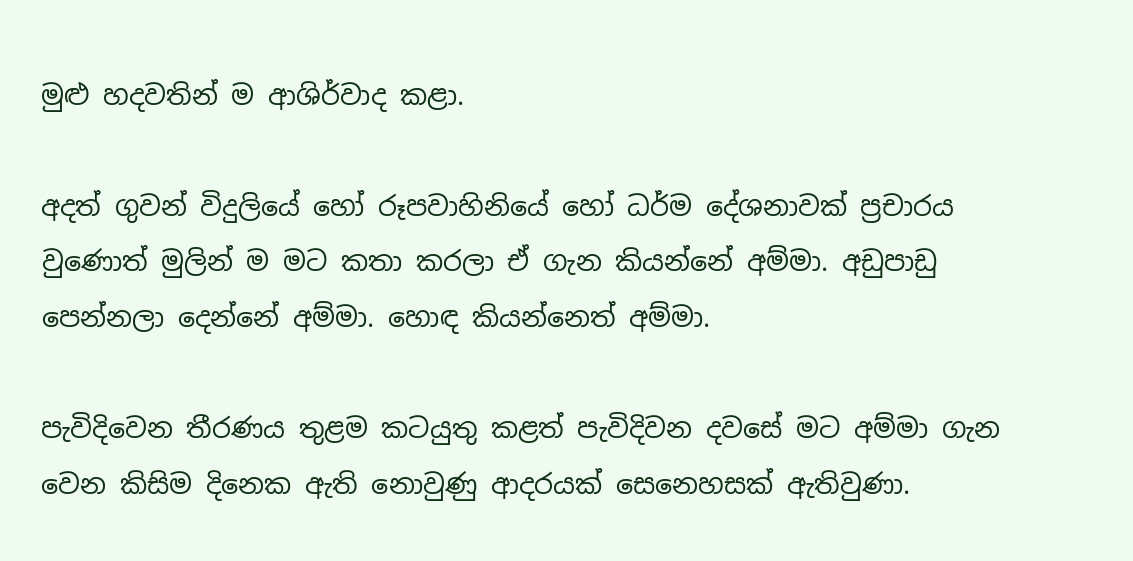මුළු හදවතින් ම ආශිර්වාද කළා.

අදත් ගුවන් විදුලියේ හෝ රූපවාහිනියේ හෝ ධර්ම දේශනාවක් ප්‍රචාරය වුණොත් මුලින් ම මට කතා කරලා ඒ ගැන කියන්නේ අම්මා. අඩුපාඩු පෙන්නලා දෙන්නේ අම්මා. හොඳ කියන්නෙත් අම්මා.

පැවිදිවෙන තීරණය තුළම කටයුතු කළත් පැවිදිවන දවසේ මට අම්මා ගැන වෙන කිසිම දිනෙක ඇති නොවුණු ආදරයක් සෙනෙහසක් ඇතිවුණා.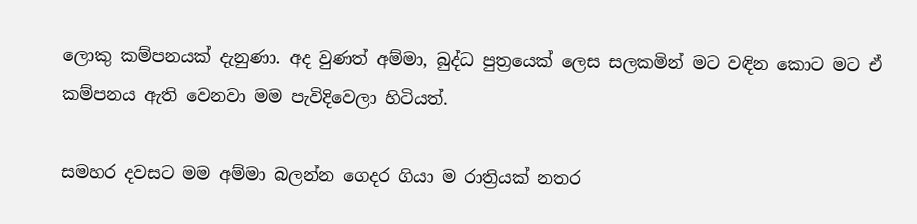ලොකු කම්පනයක් දැනුණා. අද වුණත් අම්මා, බුද්ධ පුත්‍රයෙක් ලෙස සලකමින් මට වඳින කොට මට ඒ කම්පනය ඇති වෙනවා මම පැවිදිවෙලා හිටියත්.

සමහර දවසට මම අම්මා බලන්න ගෙදර ගියා ම රාත්‍රියක් නතර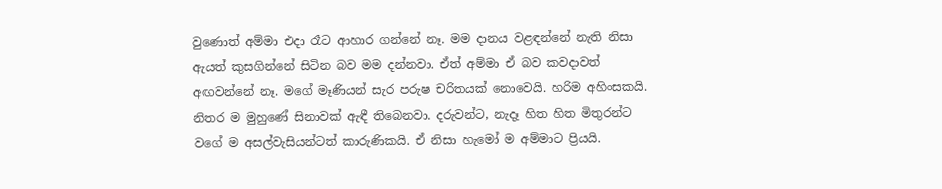වුණොත් අම්මා එදා රෑට ආහාර ගන්නේ නෑ. මම දානය වළඳන්නේ නැති නිසා ඇයත් කුසගින්නේ සිටින බව මම දන්නවා. ඒත් අම්මා ඒ බව කවදාවත් අඟවන්නේ නෑ. මගේ මෑණියන් සැර පරුෂ චරිතයක් නොවෙයි. හරිම අහිංසකයි. නිතර ම මුහුණේ සිනාවක් ඇඳී තිබෙනවා. දරුවන්ට, නැදෑ හිත හිත මිතුරන්ට වගේ ම අසල්වැසියන්ටත් කාරුණිකයි. ඒ නිසා හැමෝ ම අම්මාට ප්‍රියයි.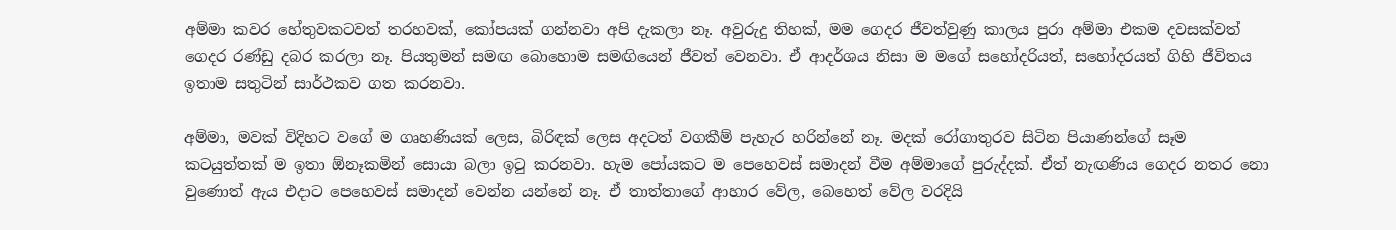අම්මා කවර හේතුවකටවත් තරහවක්, කෝපයක් ගන්නවා අපි දැකලා නෑ. අවුරුදු තිහක්, මම ගෙදර ජීවත්වුණු කාලය පුරා අම්මා එකම දවසක්වත් ගෙදර රණ්ඩු දබර කරලා නෑ. පියතුමන් සමඟ බොහොම සමඟියෙන් ජීවත් වෙනවා. ඒ ආදර්ශය නිසා ම මගේ සහෝදරියත්, සහෝදරයත් ගිහි ජීවිතය ඉතාම සතුටින් සාර්ථකව ගත කරනවා.

අම්මා, මවක් විදිහට වගේ ම ගෘහණියක් ලෙස, බිරිඳක් ලෙස අදටත් වගකීම් පැහැර හරින්නේ නෑ. මදක් රෝගාතුරව සිටින පියාණන්ගේ සෑම කටයුත්තක් ම ඉතා ඕනෑකමින් සොයා බලා ඉටු කරනවා. හැම පෝයකට ම පෙහෙවස් සමාදන් වීම අම්මාගේ පුරුද්දක්. ඒත් නැඟණිය ගෙදර නතර නො වුණොත් ඇය එදාට පෙහෙවස් සමාදන් වෙන්න යන්නේ නෑ. ඒ තාත්තාගේ ආහාර වේල, බෙහෙත් වේල වරදියි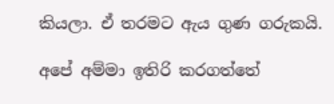කියලා. ඒ තරමට ඇය ගුණ ගරුකයි.

අපේ අම්මා ඉතිරි කරගත්තේ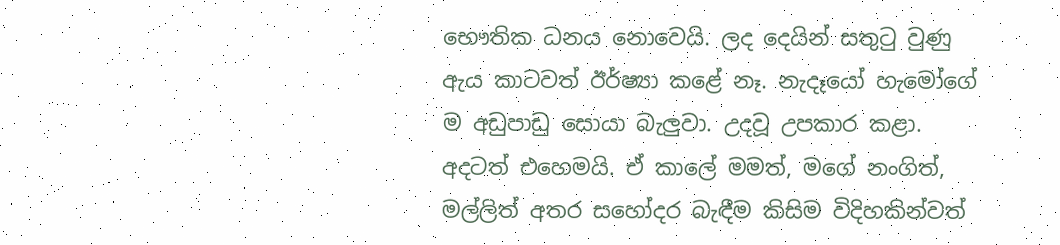භෞතික ධනය නොවෙයි. ලද දෙයින් සතුටු වුණු ඇය කාටවත් ඊර්ෂ්‍යා කළේ නෑ. නැදෑයෝ හැමෝගේ ම අඩුපාඩු සොයා බැලුවා. උදවූ උපකාර කළා. අදටත් එහෙමයි. ඒ කාලේ මමත්, මගේ නංගිත්, මල්ලිත් අතර සහෝදර බැඳීම කිසිම විදිහකින්වත්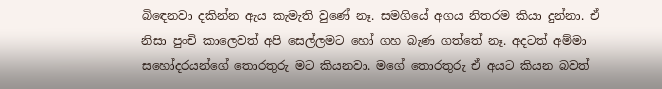බිඳෙනවා දකින්න ඇය කැමැති වුණේ නෑ. සමගියේ අගය නිතරම කියා දුන්නා. ඒ නිසා පුංචි කාලෙවත් අපි සෙල්ලමට හෝ ගහ බැණ ගත්තේ නෑ. අදටත් අම්මා සහෝදරයන්ගේ තොරතුරු මට කියනවා. මගේ තොරතුරු ඒ අයට කියන බවත්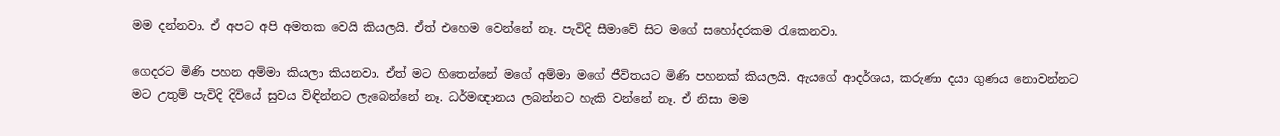මම දන්නවා. ඒ අපට අපි අමතක වෙයි කියලයි. ඒත් එහෙම වෙන්නේ නෑ. පැවිදි සීමාවේ සිට මගේ සහෝදරකම රැකෙනවා.

ගෙදරට මිණි පහන අම්මා කියලා කියනවා. ඒත් මට හිතෙන්නේ මගේ අම්මා මගේ ජීවිතයට මිණි පහනක් කියලයි. ඇයගේ ආදර්ශය, කරුණා දයා ගුණය නොවන්නට මට උතුම් පැවිදි දිවියේ සුවය විඳින්නට ලැබෙන්නේ නෑ. ධර්මඥානය ලබන්නට හැකි වන්නේ නෑ. ඒ නිසා මම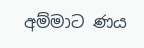අම්මාට ණය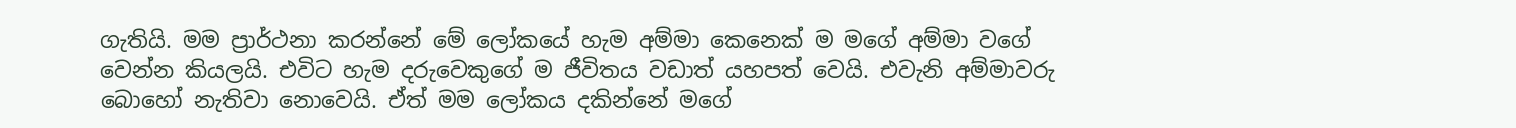ගැතියි. මම ප්‍රාර්ථනා කරන්නේ මේ ලෝකයේ හැම අම්මා කෙනෙක් ම මගේ අම්මා වගේ වෙන්න කියලයි. එවිට හැම දරුවෙකුගේ ම ජීවිතය වඩාත් යහපත් වෙයි. එවැනි අම්මාවරු බොහෝ නැතිවා නොවෙයි. ඒත් මම ලෝකය දකින්නේ මගේ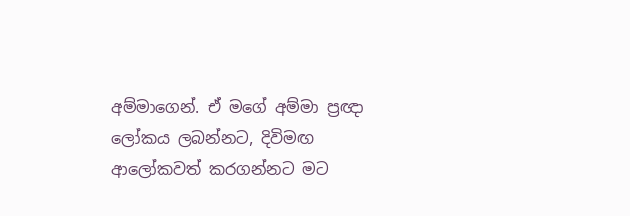අම්මාගෙන්. ඒ මගේ අම්මා ප්‍රඥා ලෝකය ලබන්නට, දිවිමඟ ආලෝකවත් කරගන්නට මට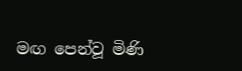මඟ පෙන්වූ මිණි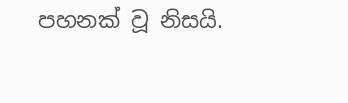පහනක් වූ නිසයි.